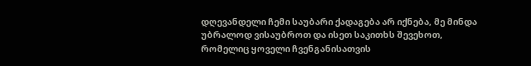დღევანდელი ჩემი საუბარი ქადაგება არ იქნება, მე მინდა უბრალოდ ვისაუბროთ და ისეთ საკითხს შევეხოთ, რომელიც ყოველი ჩვენგანისათვის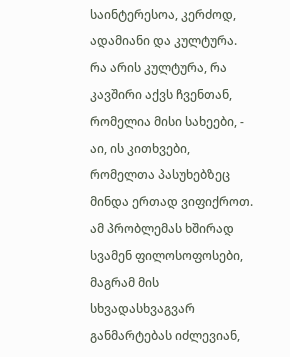საინტერესოა, კერძოდ, ადამიანი და კულტურა. რა არის კულტურა, რა კავშირი აქვს ჩვენთან, რომელია მისი სახეები, - აი, ის კითხვები, რომელთა პასუხებზეც მინდა ერთად ვიფიქროთ. ამ პრობლემას ხშირად სვამენ ფილოსოფოსები, მაგრამ მის სხვადასხვაგვარ განმარტებას იძლევიან,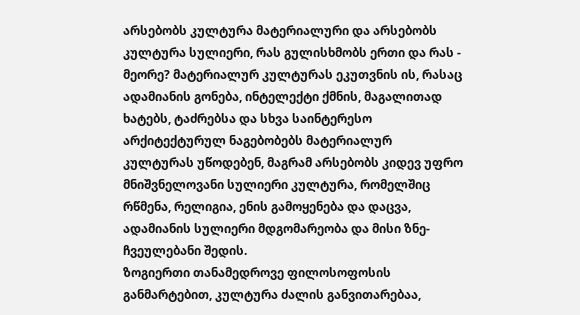არსებობს კულტურა მატერიალური და არსებობს კულტურა სულიერი, რას გულისხმობს ერთი და რას - მეორე? მატერიალურ კულტურას ეკუთვნის ის, რასაც ადამიანის გონება, ინტელექტი ქმნის, მაგალითად ხატებს, ტაძრებსა და სხვა საინტერესო არქიტექტურულ ნაგებობებს მატერიალურ კულტურას უწოდებენ, მაგრამ არსებობს კიდევ უფრო მნიშვნელოვანი სულიერი კულტურა, რომელშიც რწმენა, რელიგია, ენის გამოყენება და დაცვა, ადამიანის სულიერი მდგომარეობა და მისი ზნე-ჩვეულებანი შედის.
ზოგიერთი თანამედროვე ფილოსოფოსის განმარტებით, კულტურა ძალის განვითარებაა,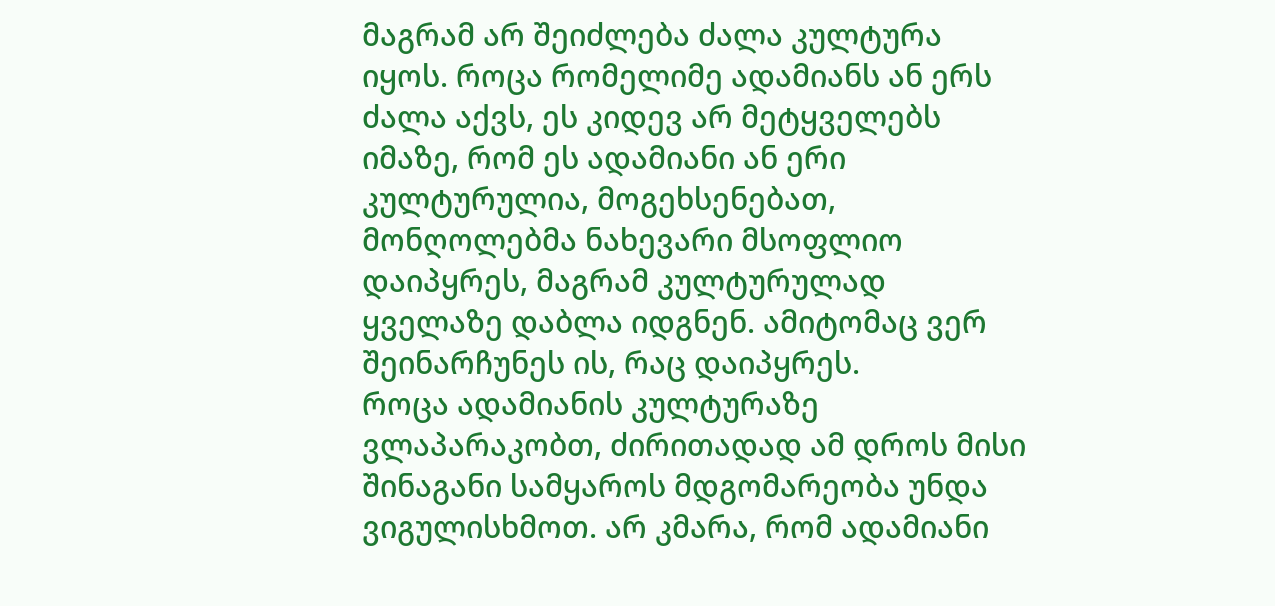მაგრამ არ შეიძლება ძალა კულტურა იყოს. როცა რომელიმე ადამიანს ან ერს ძალა აქვს, ეს კიდევ არ მეტყველებს იმაზე, რომ ეს ადამიანი ან ერი კულტურულია, მოგეხსენებათ, მონღოლებმა ნახევარი მსოფლიო დაიპყრეს, მაგრამ კულტურულად ყველაზე დაბლა იდგნენ. ამიტომაც ვერ შეინარჩუნეს ის, რაც დაიპყრეს.
როცა ადამიანის კულტურაზე ვლაპარაკობთ, ძირითადად ამ დროს მისი შინაგანი სამყაროს მდგომარეობა უნდა ვიგულისხმოთ. არ კმარა, რომ ადამიანი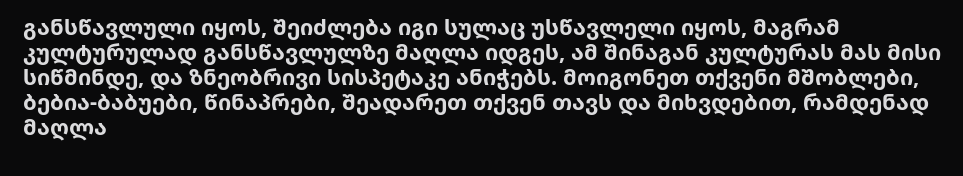განსწავლული იყოს, შეიძლება იგი სულაც უსწავლელი იყოს, მაგრამ კულტურულად განსწავლულზე მაღლა იდგეს, ამ შინაგან კულტურას მას მისი სიწმინდე, და ზნეობრივი სისპეტაკე ანიჭებს. მოიგონეთ თქვენი მშობლები, ბებია-ბაბუები, წინაპრები, შეადარეთ თქვენ თავს და მიხვდებით, რამდენად მაღლა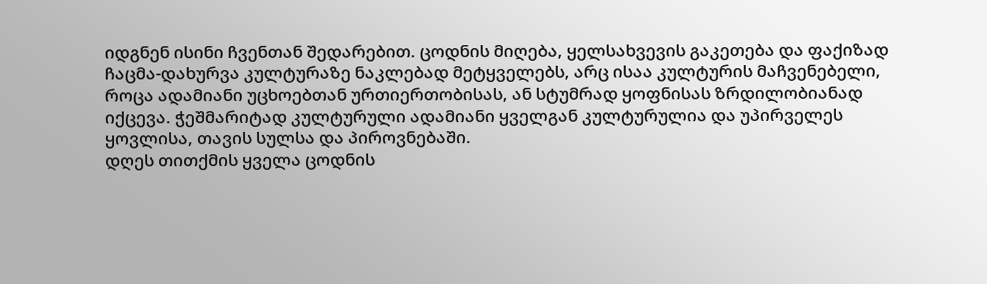იდგნენ ისინი ჩვენთან შედარებით. ცოდნის მიღება, ყელსახვევის გაკეთება და ფაქიზად ჩაცმა-დახურვა კულტურაზე ნაკლებად მეტყველებს, არც ისაა კულტურის მაჩვენებელი, როცა ადამიანი უცხოებთან ურთიერთობისას, ან სტუმრად ყოფნისას ზრდილობიანად იქცევა. ჭეშმარიტად კულტურული ადამიანი ყველგან კულტურულია და უპირველეს ყოვლისა, თავის სულსა და პიროვნებაში.
დღეს თითქმის ყველა ცოდნის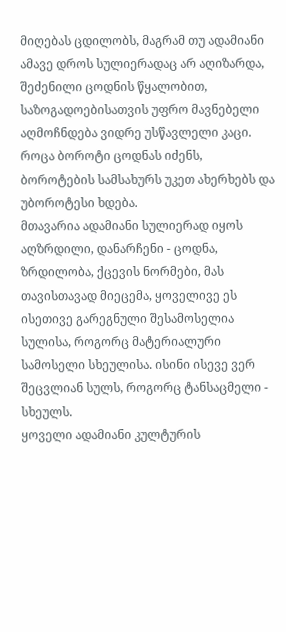მიღებას ცდილობს, მაგრამ თუ ადამიანი ამავე დროს სულიერადაც არ აღიზარდა, შეძენილი ცოდნის წყალობით, საზოგადოებისათვის უფრო მავნებელი აღმოჩნდება ვიდრე უსწავლელი კაცი. როცა ბოროტი ცოდნას იძენს, ბოროტების სამსახურს უკეთ ახერხებს და უბოროტესი ხდება.
მთავარია ადამიანი სულიერად იყოს აღზრდილი, დანარჩენი - ცოდნა, ზრდილობა, ქცევის ნორმები, მას თავისთავად მიეცემა, ყოველივე ეს ისეთივე გარეგნული შესამოსელია სულისა, როგორც მატერიალური სამოსელი სხეულისა. ისინი ისევე ვერ შეცვლიან სულს, როგორც ტანსაცმელი - სხეულს.
ყოველი ადამიანი კულტურის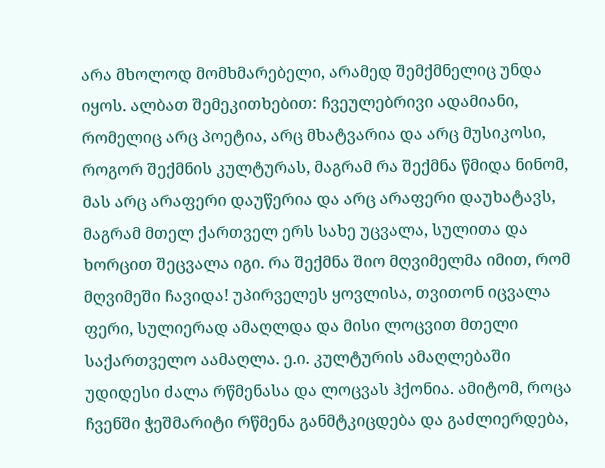არა მხოლოდ მომხმარებელი, არამედ შემქმნელიც უნდა იყოს. ალბათ შემეკითხებით: ჩვეულებრივი ადამიანი, რომელიც არც პოეტია, არც მხატვარია და არც მუსიკოსი, როგორ შექმნის კულტურას, მაგრამ რა შექმნა წმიდა ნინომ, მას არც არაფერი დაუწერია და არც არაფერი დაუხატავს, მაგრამ მთელ ქართველ ერს სახე უცვალა, სულითა და ხორცით შეცვალა იგი. რა შექმნა შიო მღვიმელმა იმით, რომ მღვიმეში ჩავიდა! უპირველეს ყოვლისა, თვითონ იცვალა ფერი, სულიერად ამაღლდა და მისი ლოცვით მთელი საქართველო აამაღლა. ე.ი. კულტურის ამაღლებაში უდიდესი ძალა რწმენასა და ლოცვას ჰქონია. ამიტომ, როცა ჩვენში ჭეშმარიტი რწმენა განმტკიცდება და გაძლიერდება,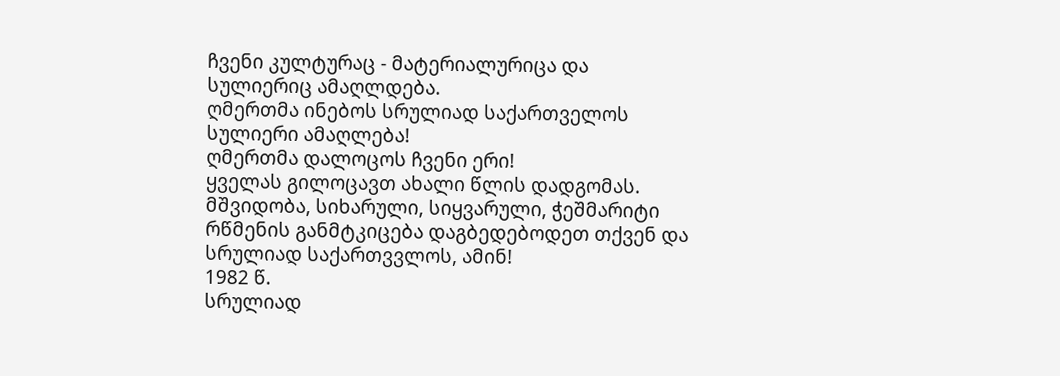ჩვენი კულტურაც - მატერიალურიცა და სულიერიც ამაღლდება.
ღმერთმა ინებოს სრულიად საქართველოს სულიერი ამაღლება!
ღმერთმა დალოცოს ჩვენი ერი!
ყველას გილოცავთ ახალი წლის დადგომას. მშვიდობა, სიხარული, სიყვარული, ჭეშმარიტი რწმენის განმტკიცება დაგბედებოდეთ თქვენ და სრულიად საქართვვლოს, ამინ!
1982 წ.
სრულიად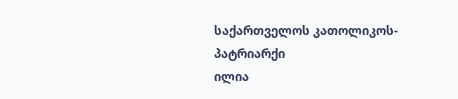საქართველოს კათოლიკოს-პატრიარქი
ილია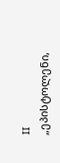II
„ეპისტოლენი,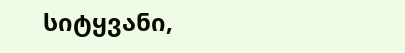სიტყვანი,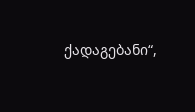ქადაგებანი“,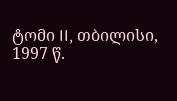ტომი II, თბილისი, 1997 წ.